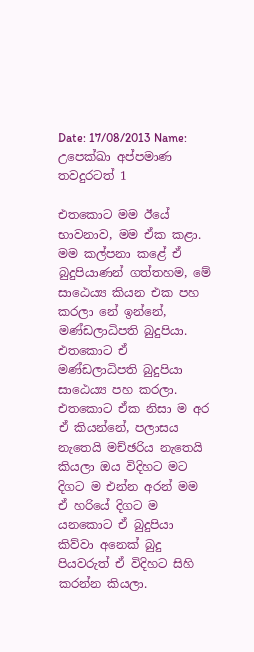Date: 17/08/2013 Name: උපෙක්ඛා අප්පමාණ තවදුරටත් 1

එතකොට මම ඊයේ භාවනාව, මම ඒක කළා. මම කල්පනා කළේ ඒ බුදුපියාණන් ගත්තහම, මේ සාඨෙය්‍ය කියන එක පහ කරලා නේ ඉන්නේ, මණ්ඩලාධිපති බුදුපියා. එතකොට ඒ මණ්ඩලාධිපති බුදුපියා සාඨෙය්‍ය පහ කරලා. එතකොට ඒක නිසා ම අර ඒ කියන්නේ, පලාසය නැතෙයි මච්ඡරිය නැතෙයි කියලා ඔය විදිහට මට දිගට ම එන්න අරන් මම ඒ හරියේ දිගට ම යනකොට ඒ බුදුපියා කිව්වා අනෙක් බුදු පියවරුත් ඒ විදිහට සිහි කරන්න කියලා.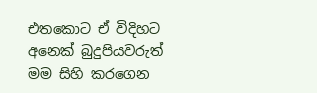එතකොට ඒ විදිහට අනෙක් බුදුපියවරුත් මම සිහි කරගෙන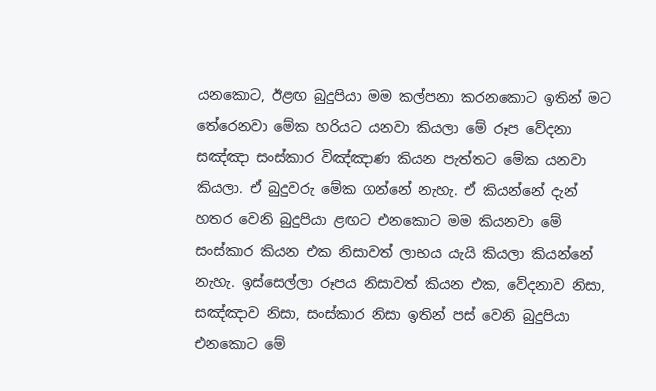යනකොට, ඊළඟ බුදුපියා මම කල්පනා කරනකොට ඉතින් මට තේරෙනවා මේක හරියට යනවා කියලා මේ රූප වේදනා සඤ්ඤා සංස්කාර විඤ්ඤාණ කියන පැත්තට මේක යනවා කියලා. ඒ බුදුවරු මේක ගන්නේ නැහැ. ඒ කියන්නේ දැන් හතර වෙනි බුදුපියා ළඟට එනකොට මම කියනවා මේ සංස්කාර කියන එක නිසාවත් ලාභය යැයි කියලා කියන්නේ නැහැ. ඉස්සෙල්ලා රූපය නිසාවත් කියන එක, වේදනාව නිසා, සඤ්ඤාව නිසා, සංස්කාර නිසා ඉතින් පස් වෙනි බුදුපියා එනකොට මේ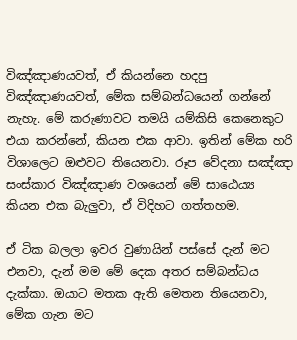විඤ්ඤාණයවත්, ඒ කියන්නෙ හදපු විඤ්ඤාණයවත්, මේක සම්බන්ධයෙන් ගන්නේ නැහැ. මේ කරුණාවට තමයි යම්කිසි කෙනෙකුට එයා කරන්නේ, කියන එක ආවා. ඉතින් මේක හරි විශාලෙට ඔළුවට තියෙනවා. රූප වේදනා සඤ්ඤා සංස්කාර විඤ්ඤාණ වශයෙන් මේ සාඨෙය්‍ය කියන එක බැලුවා, ඒ විදිහට ගත්තහම.

ඒ ටික බලලා ඉවර වුණායින් පස්සේ දැන් මට එනවා, දැන් මම මේ දෙක අතර සම්බන්ධය දැක්කා. ඔයාට මතක ඇති මෙතන තියෙනවා, මේක ගැන මට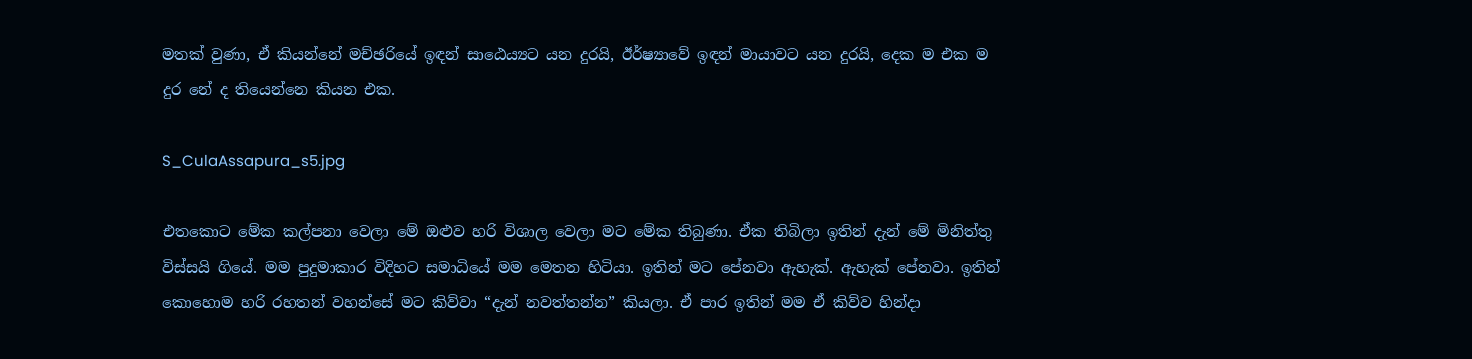මතක් වුණා, ඒ කියන්නේ මච්ඡරියේ ඉඳන් සාඨෙය්‍යට යන දුරයි, ඊර්ෂ්‍යාවේ ඉඳන් මායාවට යන දුරයි, දෙක ම එක ම දුර නේ ද තියෙන්නෙ කියන එක.

S_CulaAssapura_s5.jpg

එතකොට මේක කල්පනා වෙලා මේ ඔළුව හරි විශාල වෙලා මට මේක තිබුණා. ඒක තිබිලා ඉතින් දැන් මේ මිනිත්තු විස්සයි ගියේ. මම පුදුමාකාර විදිහට සමාධියේ මම මෙතන හිටියා. ඉතින් මට පේනවා ඇහැක්. ඇහැක් පේනවා. ඉතින් කොහොම හරි රහතන් වහන්සේ මට කිව්වා “දැන් නවත්තන්න” කියලා. ඒ පාර ඉතින් මම ඒ කිව්ව හින්දා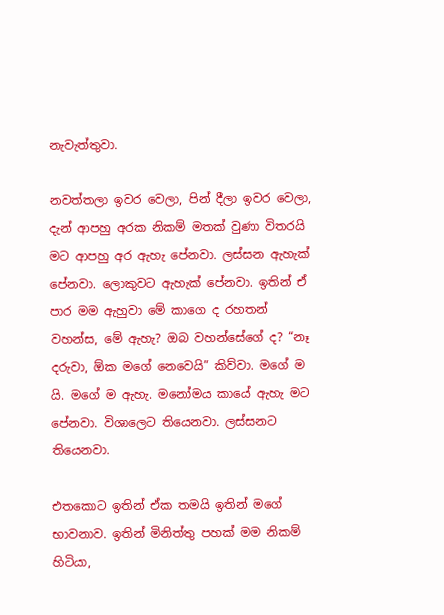නැවැත්තුවා.

නවත්තලා ඉවර වෙලා, පින් දීලා ඉවර වෙලා, දැන් ආපහු අරක නිකම් මතක් වුණා විතරයි මට ආපහු අර ඇහැ පේනවා. ලස්සන ඇහැක් පේනවා. ලොකුවට ඇහැක් පේනවා. ඉතින් ඒ පාර මම ඇහුවා මේ කාගෙ ද රහතන් වහන්ස, මේ ඇහැ? ඔබ වහන්සේගේ ද? “නෑ දරුවා, ඕක මගේ නෙවෙයි” කිව්වා. මගේ ම යි. මගේ ම ඇහැ. මනෝමය කායේ ඇහැ මට පේනවා. විශාලෙට තියෙනවා. ලස්සනට තියෙනවා.

එතකොට ඉතින් ඒක තමයි ඉතින් මගේ භාවනාව. ඉතින් මිනිත්තු පහක් මම නිකම් හිටියා,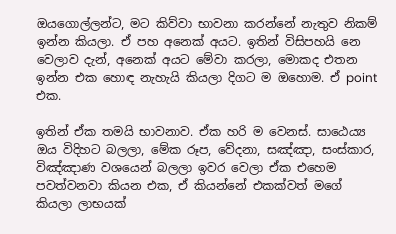ඔයගොල්ලන්ට, මට කිව්වා භාවනා කරන්නේ නැතුව නිකම් ඉන්න කියලා. ඒ පහ අනෙක් අයට. ඉතින් විසිපහයි නෙ වෙලාව දැන්, අනෙක් අයට මේවා කරලා, මොකද එතන ඉන්න එක හොඳ නැහැයි කියලා දිගට ම ඔහොම. ඒ point එක.

ඉතින් ඒක තමයි භාවනාව. ඒක හරි ම වෙනස්. සාඨෙය්‍ය ඔය විදිහට බලලා, මේක රූප, වේදනා, සඤ්ඤා, සංස්කාර, විඤ්ඤාණ වශයෙන් බලලා ඉවර වෙලා ඒක එහෙම පවත්වනවා කියන එක, ඒ කියන්නේ එකක්වත් මගේ කියලා ලාභයක්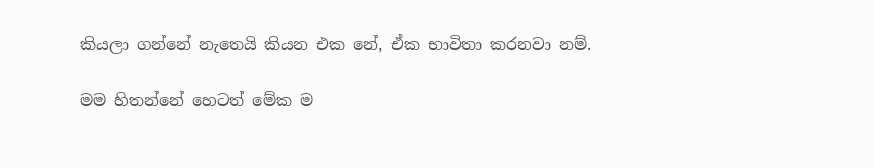කියලා ගන්නේ නැතෙයි කියන එක නේ, ඒක භාවිතා කරනවා නම්.

මම හිතන්නේ හෙටත් මේක ම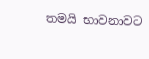තමයි භාවනාවට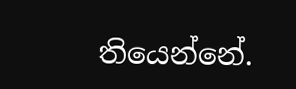තියෙන්නේ.